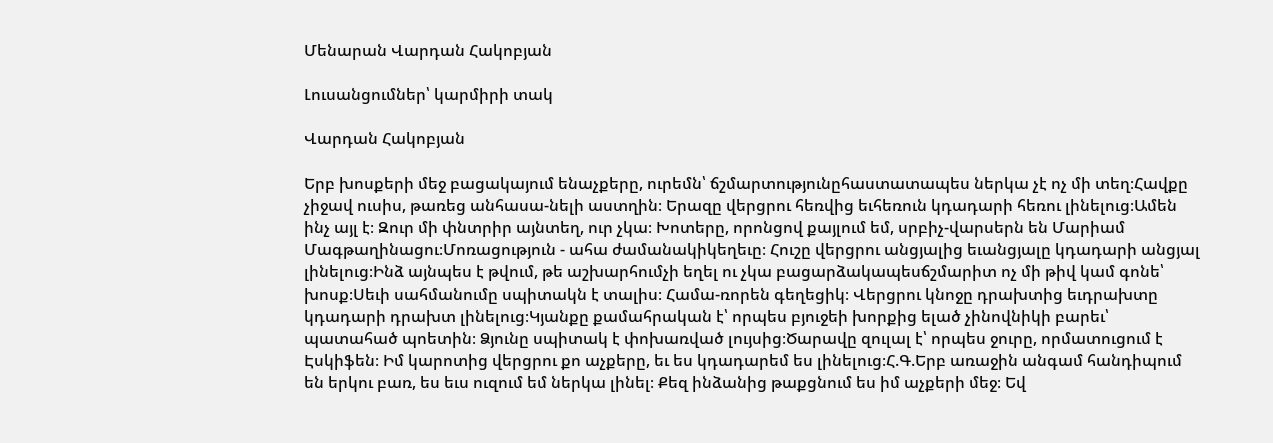Մենարան Վարդան Հակոբյան

Լուսանցումներ՝ կարմիրի տակ

Վարդան Հակոբյան

Երբ խոսքերի մեջ բացակայում ենաչքերը, ուրեմն՝ ճշմարտությունըհաստատապես ներկա չէ ոչ մի տեղ։Հավքը չիջավ ուսիս, թառեց անհասա-նելի աստղին։ Երազը վերցրու հեռվից եւհեռուն կդադարի հեռու լինելուց։Ամեն ինչ այլ է։ Զուր մի փնտրիր այնտեղ, ուր չկա։ Խոտերը, որոնցով քայլում եմ, սրբիչ-վարսերն են Մարիամ Մագթաղինացու։Մոռացություն - ահա ժամանակիկեղեւը։ Հուշը վերցրու անցյալից եւանցյալը կդադարի անցյալ լինելուց։Ինձ այնպես է թվում, թե աշխարհումչի եղել ու չկա բացարձակապեսճշմարիտ ոչ մի թիվ կամ գոնե՝ խոսք։Սեւի սահմանումը սպիտակն է տալիս։ Համա-ռորեն գեղեցիկ։ Վերցրու կնոջը դրախտից եւդրախտը կդադարի դրախտ լինելուց։Կյանքը քամահրական է՝ որպես բյուջեի խորքից ելած չինովնիկի բարեւ՝ պատահած պոետին։ Ձյունը սպիտակ է փոխառված լույսից։Ծարավը զուլալ է՝ որպես ջուրը, որմատուցում է Էսկիֆեն։ Իմ կարոտից վերցրու քո աչքերը, եւ ես կդադարեմ ես լինելուց։Հ.Գ.Երբ առաջին անգամ հանդիպում են երկու բառ, ես եւս ուզում եմ ներկա լինել։ Քեզ ինձանից թաքցնում ես իմ աչքերի մեջ։ Եվ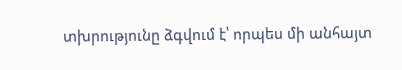տխրությունը ձգվում է՝ որպես մի անհայտ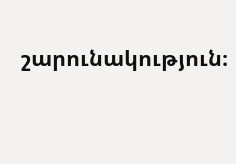շարունակություն։